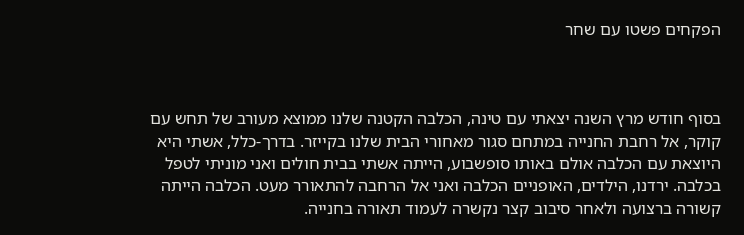הפקחים פשטו עם שחר



בסוף חודש מרץ השנה יצאתי עם טינה, הכלבה הקטנה שלנו ממוצא מעורב של תחש עם קוקר, אל רחבת החנייה במתחם סגור מאחורי הבית שלנו בקייזר. בדרך-כלל, אשתי היא היוצאת עם הכלבה אולם באותו סופשבוע, הייתה אשתי בבית חולים ואני מוניתי לטפל בכלבה. ירדנו, הילדים, האופניים הכלבה ואני אל הרחבה להתאורר מעט. הכלבה הייתה קשורה ברצועה ולאחר סיבוב קצר נקשרה לעמוד תאורה בחנייה.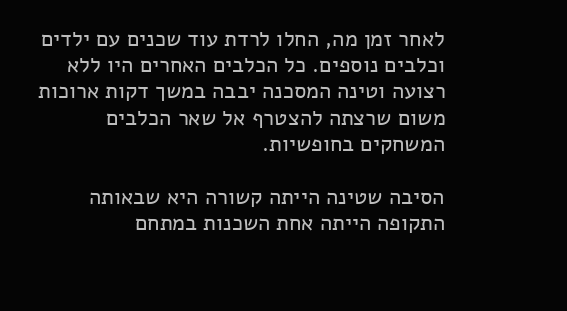לאחר זמן מה, החלו לרדת עוד שכנים עם ילדים וכלבים נוספים. כל הכלבים האחרים היו ללא רצועה וטינה המסכנה יבבה במשך דקות ארוכות משום שרצתה להצטרף אל שאר הכלבים המשחקים בחופשיות.

הסיבה שטינה הייתה קשורה היא שבאותה התקופה הייתה אחת השכנות במתחם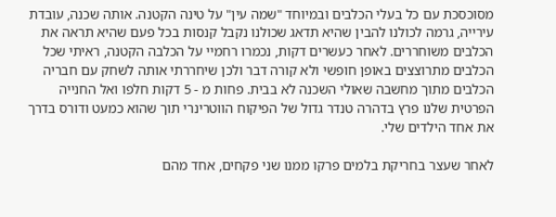מסוכסכת עם כל בעלי הכלבים ובמיוחד "שמה עין" על טינה הקטנה. אותה שכנה, עובדת עירייה, גרמה לכולנו להבין שהיא תדאג שכולנו נקבל קנסות בכל פעם שהיא תראה את הכלבים משוחררים. לאחר כעשרים דקות, נכמרו רחמיי על הכלבה הקטנה, ראיתי שכל הכלבים מתרוצצים באופן חופשי ולא קורה דבר ולכן שיחררתי אותה לשחק עם חבריה הכלבים מתוך מחשבה שאולי השכנה לא בבית. פחות מ - 5 דקות חלפו ואל החנייה הפרטית שלנו פרץ בדהרה טנדר גדול של הפיקוח הווטרינרי תוך שהוא כמעט ודורס בדרך את אחד הילדים שלי.

לאחר שעצר בחריקת בלמים פרקו ממנו שני פקחים, אחד מהם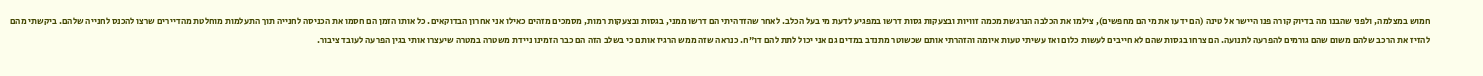חמוש במצלמה, ולפני שהבנו מה בדיוק קורה פנו היישר אל טינה (הם ידעו את מי הם מחפשים), צילמו את הכלבה הנרגשת מכמה זוויות ובצעקות גסות דרשו במפגיע לדעת מי בעל הכלב. לאחר שהזדהיתי הם דרשו ממני, בגסות ובצעקות רמות, מסמכים מזהים כאילו אני אחרון הבדוקאים. כל אותו הזמן הם חסמו את הכניסה לחנייה תוך התעלמות מוחלטת מהדיירים שרצו להכנס לחנייה שלהם. ביקשתי מהם להזיז את הרכב שלהם משום שהם גורמים להפרעה לתנועה. הם צרחו בגסות שהם לא חייבים לעשות כלום ואז עשיתי טעות איומה והזהרתי אותם שכשוטר מתנדב במדים גם אני יכול לתת להם דו"ח. כנראה שזה ממש הרגיז אותם כי בשלב הזה הם כבר הזמינו ניידת משטרה במטרה שיעצרו אותי בגין הפרעה לעובד ציבור.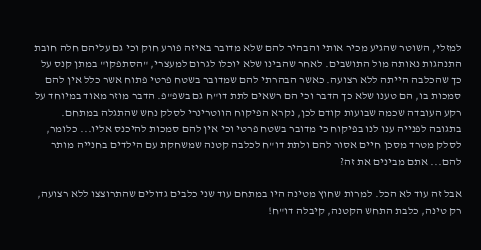למזלי, השוטר שהגיע מכיר אותי והבהיר להם שלא מדובר באיזה פורע חוק וכי גם עליהם חלה חובת התנהגות נאותה מול התושבים. לאחר שהבינו שלא יוכלו לגרום למעצרי, "הסתפקו" במתן קנס על כך שהכלבה הייתה ללא רצועה. כאשר הבהרתי להם שמדובר בשטח פרטי פתוח אשר כלל אין להם סמכות בו, הם טענו שלא כך הדבר וכי הם רשאים לתת דו"ח גם בשפ"פ. הדבר מוזר מאוד במיוחד על רקע העובדה שכמה שבועות קודם לכן, נקרא הפיקוח הווטרינרי לסלק נחש שהתגלה במתחם. בתגובה לפנייה ענו לנו בפיקוח כי מדובר בשטח פרטי וכי אין להם סמכות להיכנס אליו... כלומר, לסלק מטרד מסכן חיים אסור להם ולתת דו"ח לכלבה קטנה שמשחקת עם הילדים בחנייה מותר להם... אתם מבינים את זה?

אבל זה עוד לא הכל. למרות שחוץ מטינה היו במתחם עוד שני כלבים גדולים שהתרוצצו ללא רצועה, רק טינה, כלבת התחש הקטנה, קיבלה דו"ח!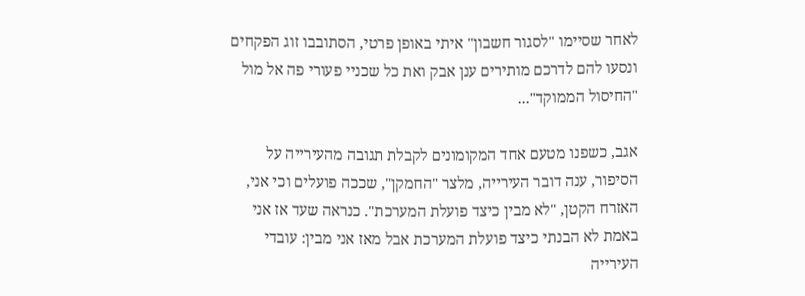לאחר שסיימו "לסגור חשבון" איתי באופן פרטי, הסתובבו זוג הפקחים ונסעו להם לדרכם מותירים ענן אבק ואת כל שכניי פעורי פה אל מול "החיסול הממוקד"...

אגב, כשפנו מטעם אחד המקומונים לקבלת תגובה מהעירייה על הסיפור, ענה דובר העירייה, מלצר "החמקן", שככה פועלים וכי אני, האזרח הקטן, "לא מבין כיצד פועלת המערכת". כנראה שעד אז אני באמת לא הבנתי כיצד פועלת המערכת אבל מאז אני מבין: עובדי העירייה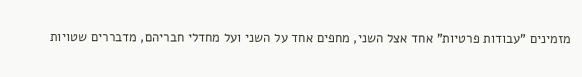מזמינים "עבודות פרטיות" אחד אצל השני, מחפים אחד על השני ועל מחדלי חבריהם, מדבררים שטויות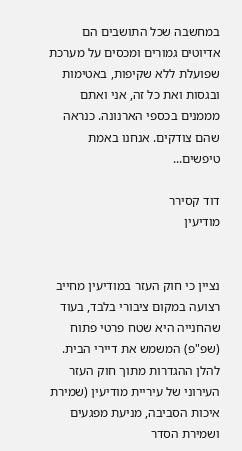במחשבה שכל התושבים הם אדיוטים גמורים ומכסים על מערכת שפועלת ללא שקיפות, באטימות ובגסות ואת כל זה, אני ואתם מממנים בכספי הארנונה. כנראה שהם צודקים. אנחנו באמת טיפשים...

דוד קסירר
מודיעין


נציין כי חוק העזר במודיעין מחייב רצועה במקום ציבורי בלבד, בעוד שהחנייה היא שטח פרטי פתוח (שפ"פ) המשמש את דיירי הבית.  להלן ההגדרות מתוך חוק העזר העירוני של עיריית מודיעין (שמירת איכות הסביבה, מניעת מפגעים ושמירת הסדר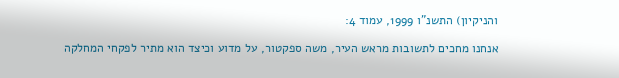והניקיון) התשנ"ו 1999, עמוד 4:

אנחנו מחכים לתשובות מראש העיר, משה ספקטור, על מדוע וכיצד הוא מתיר לפקחי המחלקה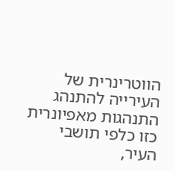הווטרינרית של העירייה להתנהג התנהגות מאפיונרית כזו כלפי תושבי העיר,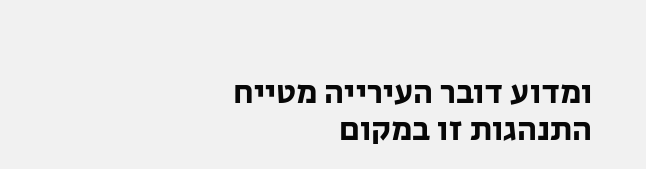ומדוע דובר העירייה מטייח התנהגות זו במקום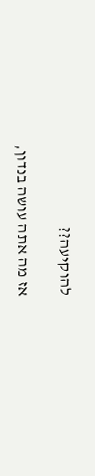להוקיעה??

אז מה אתה עושה בנדון,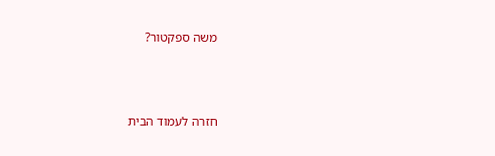משה ספקטור?



חזרה לעמוד הבית